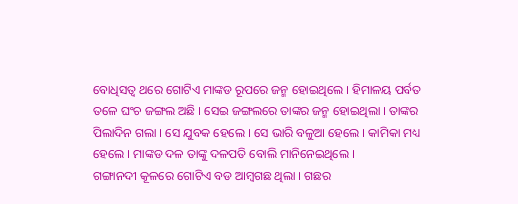ବୋଧିସତ୍ୱ ଥରେ ଗୋଟିଏ ମାଙ୍କଡ ରୂପରେ ଜନ୍ମ ହୋଇଥିଲେ । ହିମାଳୟ ପର୍ବତ ତଳେ ଘଂଚ ଜଙ୍ଗଲ ଅଛି । ସେଇ ଜଙ୍ଗଲରେ ତାଙ୍କର ଜନ୍ମ ହୋଇଥିଲା । ତାଙ୍କର ପିଲାଦିନ ଗଲା । ସେ ଯୁବକ ହେଲେ । ସେ ଭାରି ବଳୁଆ ହେଲେ । କାମିକା ମଧ୍ୟ ହେଲେ । ମାଙ୍କଡ ଦଳ ତାଙ୍କୁ ଦଳପତି ବୋଲି ମାନିନେଇଥିଲେ ।
ଗଙ୍ଗାନଦୀ କୂଳରେ ଗୋଟିଏ ବଡ ଆମ୍ବଗଛ ଥିଲା । ଗଛର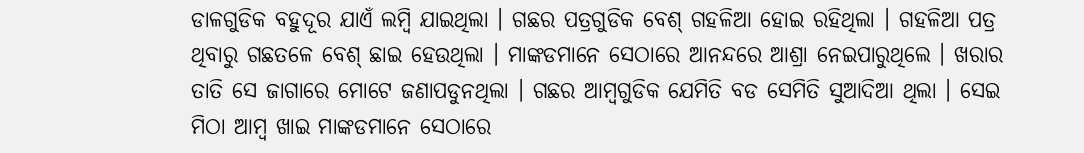ଡାଳଗୁଡିକ ବହୁଦୂର ଯାଏଁ ଲମ୍ବି ଯାଇଥିଲା । ଗଛର ପତ୍ରଗୁଡିକ ବେଶ୍ ଗହଳିଆ ହୋଇ ରହିଥିଲା । ଗହଳିଆ ପତ୍ର ଥିବାରୁ ଗଛତଳେ ବେଶ୍ ଛାଇ ହେଉଥିଲା । ମାଙ୍କଡମାନେ ସେଠାରେ ଆନନ୍ଦରେ ଆଶ୍ରା ନେଇପାରୁଥିଲେ । ଖରାର ତାତି ସେ ଜାଗାରେ ମୋଟେ ଜଣାପଡୁନଥିଲା । ଗଛର ଆମ୍ବଗୁଡିକ ଯେମିତି ବଡ ସେମିତି ସୁଆଦିଆ ଥିଲା । ସେଇ ମିଠା ଆମ୍ବ ଖାଇ ମାଙ୍କଡମାନେ ସେଠାରେ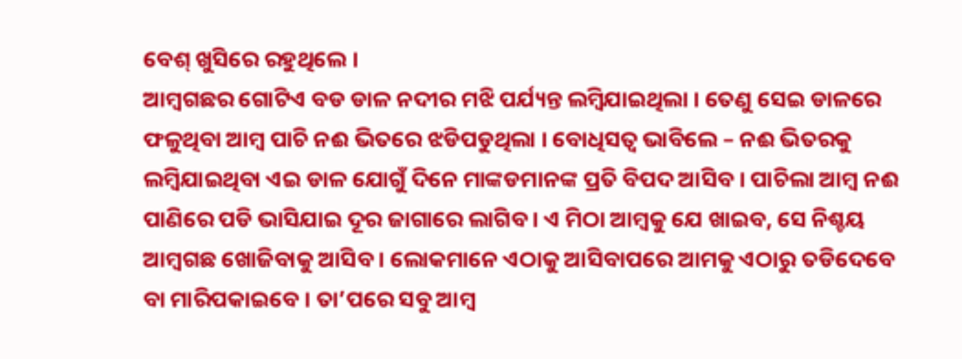ବେଶ୍ ଖୁସିରେ ରହୁଥିଲେ ।
ଆମ୍ବଗଛର ଗୋଟିଏ ବଡ ଡାଳ ନଦୀର ମଝି ପର୍ଯ୍ୟନ୍ତ ଲମ୍ବିଯାଇଥିଲା । ତେଣୁ ସେଇ ଡାଳରେ ଫଳୁଥିବା ଆମ୍ବ ପାଚି ନଈ ଭିତରେ ଝଡିପଡୁଥିଲା । ବୋଧିସତ୍ୱ ଭାବିଲେ – ନଈ ଭିତରକୁ ଲମ୍ବିଯାଇଥିବା ଏଇ ଡାଳ ଯୋଗୁଁ ଦିନେ ମାଙ୍କଡମାନଙ୍କ ପ୍ରତି ବିପଦ ଆସିବ । ପାଚିଲା ଆମ୍ବ ନଈ ପାଣିରେ ପଡି ଭାସିଯାଇ ଦୂର ଜାଗାରେ ଲାଗିବ । ଏ ମିଠା ଆମ୍ବକୁ ଯେ ଖାଇବ, ସେ ନିଶ୍ଚୟ ଆମ୍ବଗଛ ଖୋଜିବାକୁ ଆସିବ । ଲୋକମାନେ ଏଠାକୁ ଆସିବାପରେ ଆମକୁ ଏଠାରୁ ତଡିଦେବେ ବା ମାରିପକାଇବେ । ତା’ପରେ ସବୁ ଆମ୍ବ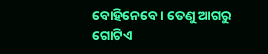ବୋହିନେବେ । ତେଣୁ ଆଗରୁ ଗୋଟିଏ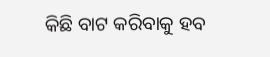କିଛି ବାଟ କରିବାକୁ ହବ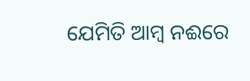ଯେମିତି ଆମ୍ବ ନଈରେ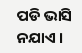ପଡି ଭାସି ନଯାଏ ।